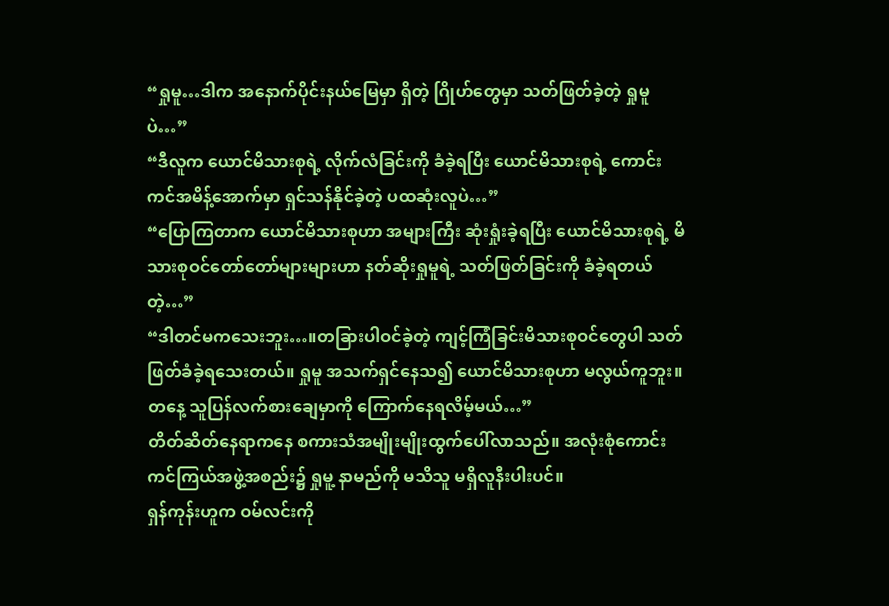“ရှုမူ…ဒါက အနောက်ပိုင်းနယ်မြေမှာ ရှိတဲ့ ဂြိုဟ်တွေမှာ သတ်ဖြတ်ခဲ့တဲ့ ရှုမူပဲ…”
“ဒီလူက ယောင်မိသားစုရဲ့ လိုက်လံခြင်းကို ခံခဲ့ရပြီး ယောင်မိသားစုရဲ့ ကောင်းကင်အမိန့်အောက်မှာ ရှင်သန်နိုင်ခဲ့တဲ့ ပထဆုံးလူပဲ…”
“ပြောကြတာက ယောင်မိသားစုဟာ အများကြီး ဆုံးရှုံးခဲ့ရပြီး ယောင်မိသားစုရဲ့ မိသားစုဝင်တော်တော်များများဟာ နတ်ဆိုးရှုမူရဲ့ သတ်ဖြတ်ခြင်းကို ခံခဲ့ရတယ်တဲ့…”
“ဒါတင်မကသေးဘူး…။တခြားပါဝင်ခဲ့တဲ့ ကျင့်ကြံခြင်းမိသားစုဝင်တွေပါ သတ်ဖြတ်ခံခဲ့ရသေးတယ်။ ရှုမူ အသက်ရှင်နေသ၍ ယောင်မိသားစုဟာ မလွယ်ကူဘူး။တနေ့ သူပြန်လက်စားချေမှာကို ကြောက်နေရလိမ့်မယ်…”
တိတ်ဆိတ်နေရာကနေ စကားသံအမျိုးမျိုးထွက်ပေါ်လာသည်။ အလုံးစုံကောင်းကင်ကြယ်အဖွဲ့အစည်း၌ ရှုမူ့ နာမည်ကို မသိသူ မရှိလူနီးပါးပင်။
ရှန်ကုန်းဟူက ဝမ်လင်းကို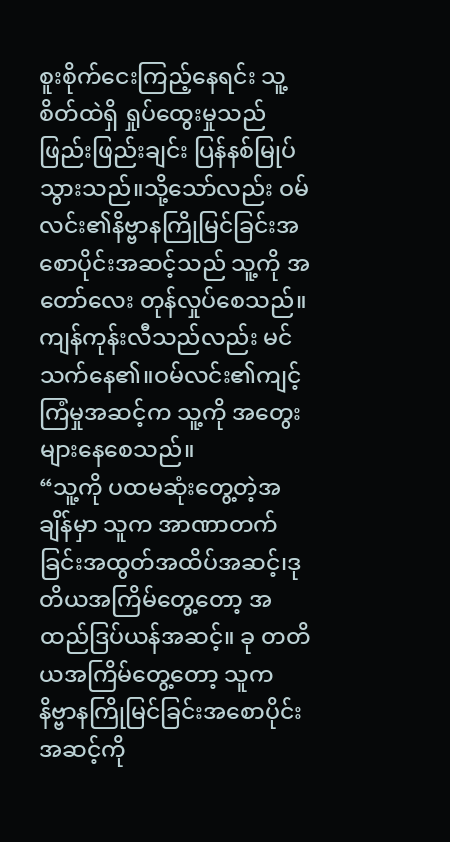စူးစိုက်ငေးကြည့်နေရင်း သူ့စိတ်ထဲရှိ ရှုပ်ထွေးမှုသည် ဖြည်းဖြည်းချင်း ပြန်နစ်မြုပ်သွားသည်။သို့သော်လည်း ဝမ်လင်း၏နိဗ္ဗာနကြိုမြင်ခြင်းအစောပိုင်းအဆင့်သည် သူ့ကို အတော်လေး တုန်လှုပ်စေသည်။
ကျန်ကုန်းလီသည်လည်း မင်သက်နေ၏။ဝမ်လင်း၏ကျင့်ကြံမှုအဆင့်က သူ့ကို အတွေးများနေစေသည်။
“သူ့ကို ပထမဆုံးတွေ့တဲ့အချိန်မှာ သူက အာဏာတက်ခြင်းအထွတ်အထိပ်အဆင့်၊ဒုတိယအကြိမ်တွေ့တော့ အထည်ဒြပ်ယန်အဆင့်။ ခု တတိယအကြိမ်တွေ့တော့ သူက နိဗ္ဗာနကြိုမြင်ခြင်းအစောပိုင်းအဆင့်ကို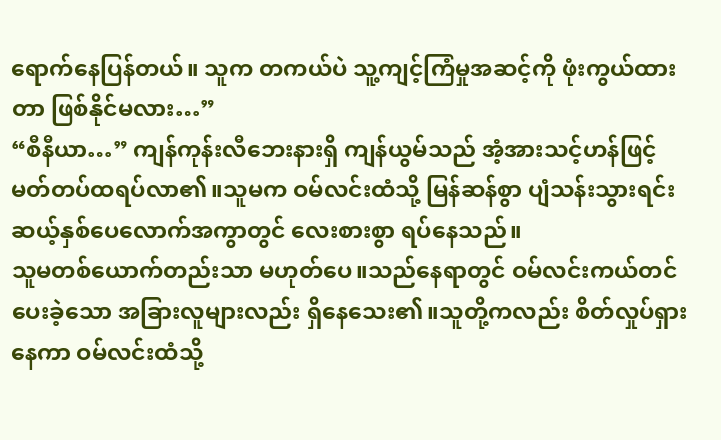ရောက်နေပြန်တယ်။ သူက တကယ်ပဲ သူ့ကျင့်ကြံမှုအဆင့်ကို ဖုံးကွယ်ထားတာ ဖြစ်နိုင်မလား…”
“စီနီယာ…” ကျန်ကုန်းလီဘေးနားရှိ ကျန်ယွမ်သည် အံ့အားသင့်ဟန်ဖြင့် မတ်တပ်ထရပ်လာ၏။သူမက ဝမ်လင်းထံသို့ မြန်ဆန်စွာ ပျံသန်းသွားရင်း ဆယ့်နှစ်ပေလောက်အကွာတွင် လေးစားစွာ ရပ်နေသည်။
သူမတစ်ယောက်တည်းသာ မဟုတ်ပေ။သည်နေရာတွင် ဝမ်လင်းကယ်တင်ပေးခဲ့သော အခြားလူများလည်း ရှိနေသေး၏။သူတို့ကလည်း စိတ်လှုပ်ရှားနေကာ ဝမ်လင်းထံသို့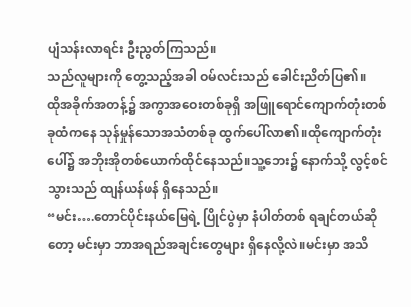ပျံသန်းလာရင်း ဦးညွတ်ကြသည်။
သည်လူများကို တွေ့သည့်အခါ ဝမ်လင်းသည် ခေါင်းညိတ်ပြ၏။
ထိုအခိုက်အတန့်၌ အကွာအဝေးတစ်ခုရှိ အဖြူရောင်ကျောက်တုံးတစ်ခုထံကနေ သုန်မှုန်သောအသံတစ်ခု ထွက်ပေါ်လာ၏။ထိုကျောက်တုံးပေါ်၌ အဘိုးအိုတစ်ယောက်ထိုင်နေသည်။သူ့ဘေး၌ နောက်သို့ လွင့်စင်သွားသည် ထျန်ယန်ဖန် ရှိနေသည်။
“မင်း….တောင်ပိုင်းနယ်မြေရဲ့ ပြိုင်ပွဲမှာ နံပါတ်တစ် ရချင်တယ်ဆိုတော့ မင်းမှာ ဘာအရည်အချင်းတွေများ ရှိနေလို့လဲ။မင်းမှာ အသိ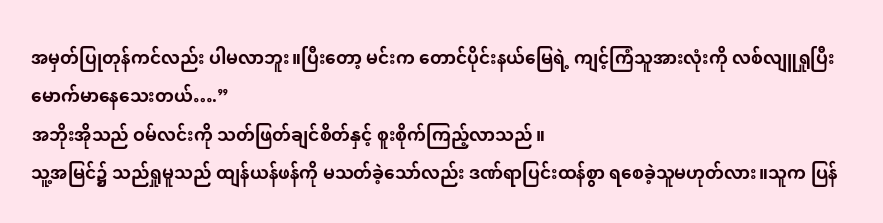အမှတ်ပြုတုန်ကင်လည်း ပါမလာဘူး။ပြီးတော့ မင်းက တောင်ပိုင်းနယ်မြေရဲ့ ကျင့်ကြံသူအားလုံးကို လစ်လျူရှုပြီး မောက်မာနေသေးတယ်….”
အဘိုးအိုသည် ဝမ်လင်းကို သတ်ဖြတ်ချင်စိတ်နှင့် စူးစိုက်ကြည့်လာသည်။
သူ့အမြင်၌ သည်ရှုမူသည် ထျန်ယန်ဖန်ကို မသတ်ခဲ့သော်လည်း ဒဏ်ရာပြင်းထန်စွာ ရစေခဲ့သူမဟုတ်လား။သူက ပြန်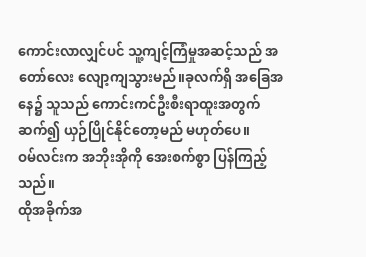ကောင်းလာလျှင်ပင် သူ့ကျင့်ကြံမှုအဆင့်သည် အတော်လေး လျော့ကျသွားမည်။ခုလက်ရှိ အခြေအနေ၌ သူသည် ကောင်းကင်ဦးစီးရာထူးအတွက် ဆက်၍ ယှဉ်ပြိုင်နိုင်တော့မည် မဟုတ်ပေ။
ဝမ်လင်းက အဘိုးအိုကို အေးစက်စွာ ပြန်ကြည့်သည်။
ထိုအခိုက်အ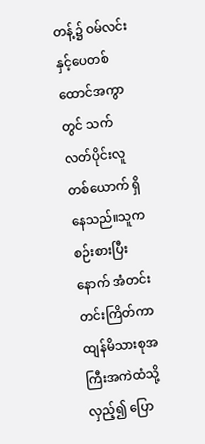တန့်၌ ဝမ်လင်းနှင့်ပေတစ်ထောင်အကွာတွင် သက်လတ်ပိုင်းလူတစ်ယောက် ရှိနေသည်။သူက စဉ်းစားပြီးနောက် အံတင်းတင်းကြိတ်ကာ ထျန်မိသားစုအကြီးအကဲထံသို့ လှည့်၍ ပြော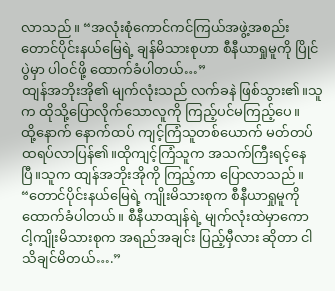လာသည်။ “အလုံးစုံကောင်ကင်ကြယ်အဖွဲ့အစည်း တောင်ပိုင်းနယ်မြေရဲ့ ချန်မိသားစုဟာ စီနီယာရှုမူကို ပြိုင်ပွဲမှာ ပါဝင်ဖို့ ထောက်ခံပါတယ်…”
ထျန်အဘိုးအို၏ မျက်လုံးသည် လက်ခနဲ ဖြစ်သွား၏။သူက ထိုသို့ပြောလိုက်သောလူကို ကြည့်ပင်မကြည့်ပေ။
ထို့နောက် နောက်ထပ် ကျင့်ကြံသူတစ်ယောက် မတ်တပ်ထရပ်လာပြန်၏။ထိုကျင့်ကြံသူက အသက်ကြီးရင့်နေပြီ။သူက ထျန်အဘိုးအိုကို ကြည့်ကာ ပြောလာသည်။ “တောင်ပိုင်းနယ်မြေရဲ့ ကျိုးမိသားစုက စီနီယာရှုမူကို ထောက်ခံပါတယ်။ စီနီယာထျန်ရဲ့ မျက်လုံးထဲမှာကော ငါ့ကျိုးမိသားစုက အရည်အချင်း ပြည့်မှီလား ဆိုတာ ငါ သိချင်မိတယ်….”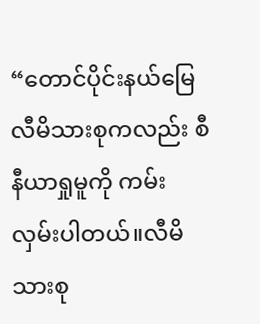“တောင်ပိုင်းနယ်မြေ လီမိသားစုကလည်း စီနီယာရှုမူကို ကမ်းလှမ်းပါတယ်။လီမိသားစု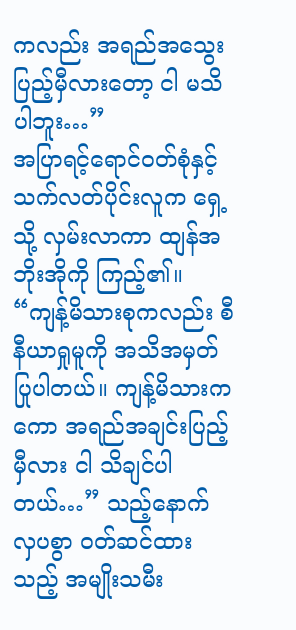ကလည်း အရည်အသွေးပြည့်မှီလားတော့ ငါ မသိပါဘူး…”
အပြာရင့်ရောင်ဝတ်စုံနှင့် သက်လတ်ပိုင်းလူက ရှေ့သို့ လှမ်းလာကာ ထျန်အဘိုးအိုကို ကြည့်၏။
“ကျန့်မိသားစုကလည်း စီနီယာရှုမူကို အသိအမှတ်ပြုပါတယ်။ ကျန့်မိသားကကော အရည်အချင်းပြည့်မှီလား ငါ သိချင်ပါတယ်…” သည့်နောက် လှပစွာ ဝတ်ဆင်ထားသည့် အမျိုးသမီး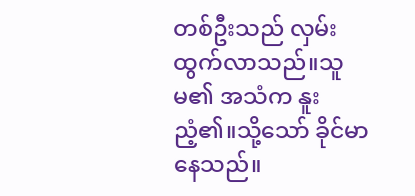တစ်ဦးသည် လှမ်းထွက်လာသည်။သူမ၏ အသံက နူးညံ့၏။သို့သော် ခိုင်မာနေသည်။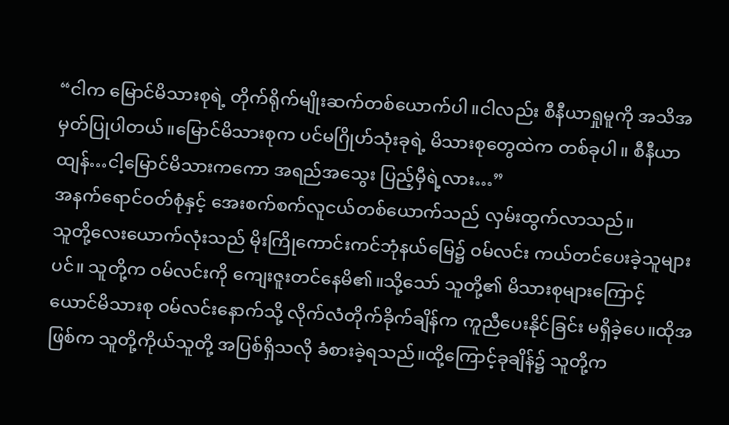“ငါက မြောင်မိသားစုရဲ့ တိုက်ရိုက်မျိုးဆက်တစ်ယောက်ပါ။ငါလည်း စီနီယာရှုမူကို အသိအမှတ်ပြုပါတယ်။မြောင်မိသားစုက ပင်မဂြိုဟ်သုံးခုရဲ့ မိသားစုတွေထဲက တစ်ခုပါ။ စီနီယာထျန်…ငါ့မြောင်မိသားကကော အရည်အသွေး ပြည့်မှီရဲ့လား…”
အနက်ရောင်ဝတ်စုံနှင့် အေးစက်စက်လူငယ်တစ်ယောက်သည် လှမ်းထွက်လာသည်။
သူတို့လေးယောက်လုံးသည် မိုးကြိုကောင်းကင်ဘုံနယ်မြေ၌ ဝမ်လင်း ကယ်တင်ပေးခဲ့သူများပင်။ သူတို့က ဝမ်လင်းကို ကျေးဇူးတင်နေမိ၏။သို့သော် သူတို့၏ မိသားစုများကြောင့် ယောင်မိသားစု ဝမ်လင်းနောက်သို့ လိုက်လံတိုက်ခိုက်ချိန်က ကူညီပေးနိုင်ခြင်း မရှိခဲ့ပေ။ထိုအဖြစ်က သူတို့ကိုယ်သူတို့ အပြစ်ရှိသလို ခံစားခဲ့ရသည်။ထို့ကြောင့်ခုချိန်၌ သူတို့က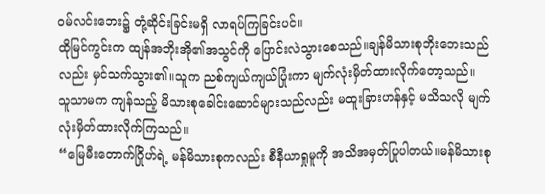ဝမ်လင်းဘေး၌ တုံ့ဆိုင်းခြင်းမရှိ လာရပ်ကြခြင်းပင်။
ထိုမြင်ကွင်းက ထျန်အဘိုးအို၏အသွင်ကို ပြောင်းလဲသွားစေသည်။ချန်မိသားစုဘိုးဘေးသည်လည်း မှင်သက်သွား၏။သူက ညစ်ကျယ်ကျယ်ပြုံးကာ မျက်လုံးမှိတ်ထားလိုက်တော့သည်။
သူသာမက ကျန်သည့် မိသားစုခေါင်းဆောင်များသည်လည်း မထူးခြားဟန်နှင့် မသိသလို မျက်လုံးမှိတ်ထားလိုက်ကြသည်။
“မြေမီးတောက်ဂြိုဟ်ရဲ့ မန်မိသားစုကလည်း စီနီယာရှုမူကို အသိအမှတ်ပြုပါတယ်။မန်မိသားစု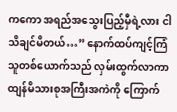ကကော အရည်အသွေးပြည့်မှီရဲ့လား ငါ သိချင်မိတယ်…” နောက်ထပ်ကျင့်ကြံသူတစ်ယောက်သည် လှမ်းထွက်လာကာ ထျန်မိသားစုအကြီးအကဲကို ကြောက်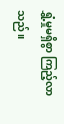ရွှံ့မှုမရှိစွာ ကြည့်လာသည်။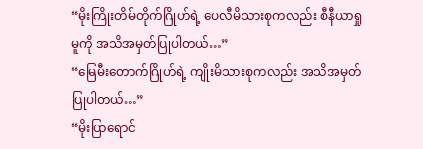“မိုးကြိုးတိမ်တိုက်ဂြိုဟ်ရဲ့ ပေလီမိသားစုကလည်း စီနီယာရှုမူကို အသိအမှတ်ပြုပါတယ်…”
“မြေမီးတောက်ဂြိုဟ်ရဲ့ ကျိုးမိသားစုကလည်း အသိအမှတ်ပြုပါတယ်…”
“မိုးပြာရောင်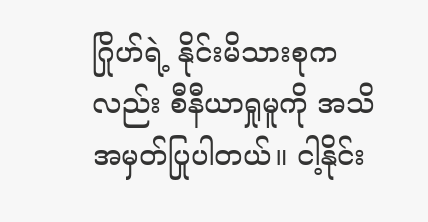ဂြိုဟ်ရဲ့ နိုင်းမိသားစုကလည်း စီနီယာရှုမူကို အသိအမှတ်ပြုပါတယ်။ ငါ့နိုင်း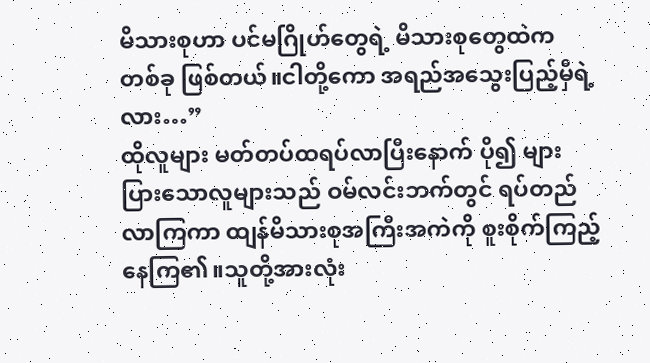မိသားစုဟာ ပင်မဂြိုဟ်တွေရဲ့ မိသားစုတွေထဲက တစ်ခု ဖြစ်တယ်။ငါတို့ကော အရည်အသွေးပြည့်မှီရဲ့လား…”
ထိုလူများ မတ်တပ်ထရပ်လာပြီးနောက် ပို၍ များပြားသောလူများသည် ဝမ်လင်းဘက်တွင် ရပ်တည်လာကြကာ ထျန်မိသားစုအကြီးအကဲကို စူးစိုက်ကြည့်နေကြ၏။သူတို့အားလုံး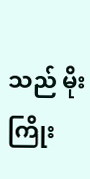သည် မိုးကြိုး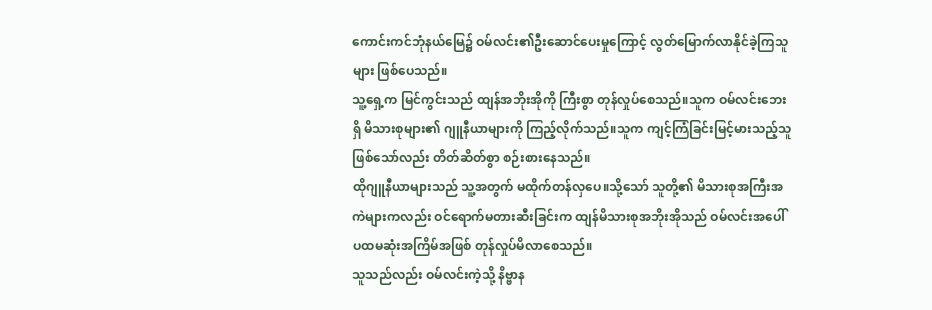ကောင်းကင်ဘုံနယ်မြေ၌ ဝမ်လင်း၏ဦးဆောင်ပေးမှုကြောင့် လွတ်မြောက်လာနိုင်ခဲ့ကြသူများ ဖြစ်ပေသည်။
သူ့ရှေ့က မြင်ကွင်းသည် ထျန်အဘိုးအိုကို ကြီးစွာ တုန်လှုပ်စေသည်။သူက ဝမ်လင်းဘေးရှိ မိသားစုများ၏ ဂျူနီယာများကို ကြည့်လိုက်သည်။သူက ကျင့်ကြံခြင်းမြင့်မားသည့်သူ ဖြစ်သော်လည်း တိတ်ဆိတ်စွာ စဉ်းစားနေသည်။
ထိုဂျူနီယာများသည် သူ့အတွက် မထိုက်တန်လှပေ။သို့သော် သူတို့၏ မိသားစုအကြီးအကဲများကလည်း ဝင်ရောက်မတားဆီးခြင်းက ထျန်မိသားစုအဘိုးအိုသည် ဝမ်လင်းအပေါ် ပထမဆုံးအကြိမ်အဖြစ် တုန်လှုပ်မိလာစေသည်။
သူသည်လည်း ဝမ်လင်းကဲ့သို့ နိဗ္ဗာန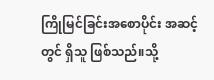ကြိုမြင်ခြင်းအစောပိုင်း အဆင့်တွင် ရှိသူ ဖြစ်သည်။သို့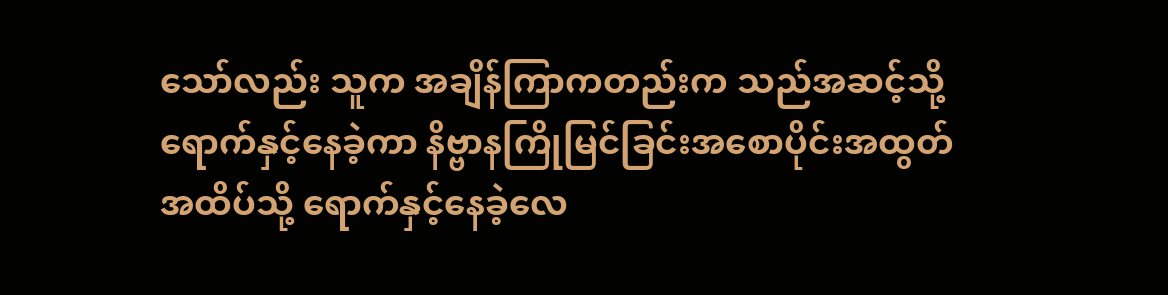သော်လည်း သူက အချိန်ကြာကတည်းက သည်အဆင့်သို့ ရောက်နှင့်နေခဲ့ကာ နိဗ္ဗာနကြိုမြင်ခြင်းအစောပိုင်းအထွတ်အထိပ်သို့ ရောက်နှင့်နေခဲ့လေ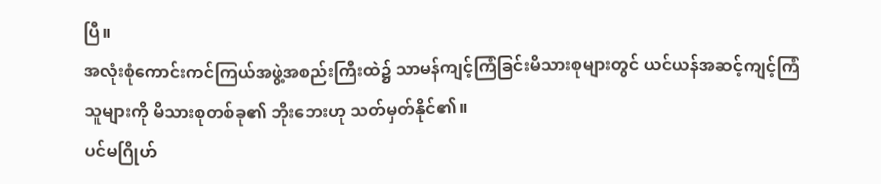ပြီ။
အလုံးစုံကောင်းကင်ကြယ်အဖွဲ့အစည်းကြီးထဲ၌ သာမန်ကျင့်ကြံခြင်းမိသားစုများတွင် ယင်ယန်အဆင့်ကျင့်ကြံသူများကို မိသားစုတစ်ခု၏ ဘိုးဘေးဟု သတ်မှတ်နိုင်၏။
ပင်မဂြိုဟ်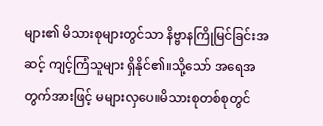များ၏ မိသားစုများတွင်သာ နိဗ္ဗာနကြိုမြင်ခြင်းအဆင့် ကျင့်ကြံသူများ ရှိနိုင်၏။သို့သော် အရေအတွက်အားဖြင့် မများလှပေ။မိသားစုတစ်စုတွင်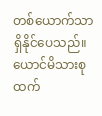တစ်ယောက်သာ ရှိနိုင်ပေသည်။
ယောင်မိသားစုထက်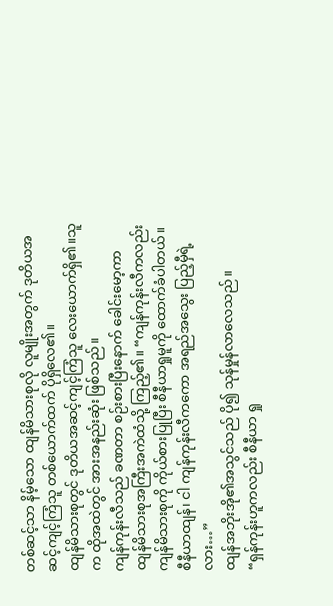တစ်ဆင့်သာ နိမ့်သော ထျန်မိသားစုလို လူမျိုးအတွက် ဒုတိယအဆင့်ကျင့်ကြံသူ တစ်ယောက်ထက် ပိုရှိလေ၏။
ထျန်မိသားစုတွင် ဒုတိယအဆင့်ကျင့်ကြံသူ လေးယောက်ရှိ၏။သူက ထိုအထဲတွင် အားအနည်းဆုံး ဖြစ်သည်။
ကျန်ကုန်းလီသည် ခဏတာ စဉ်းစားပြီးနောက် ခေါင်းမော့ကာ ထျန်မိသားစုအကြီးအကဲထံသို့ ကြည့်၏။ “ကျန်ကုန်းလီကလည်း ကျန်မိသားစုကို ကိုယ်စားပြုပြီး စီနီယာရှုမူကို ထောက်ခံပါတယ်။ စီနီယာထျန်၊ ငါ ကျန်ကုန်းလီကကော အရည်အသွေး ပြည့်မှီရဲ့လား…”
ထျန်အဘိုးအို၏အသွင်သည် ပို၍ သုန်မှုန်လာလေသည်။
“ရှန်ကုန်းဟူကလည်း စီနီယာ ရှု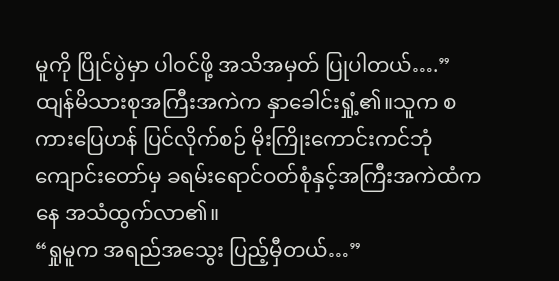မူကို ပြိုင်ပွဲမှာ ပါဝင်ဖို့ အသိအမှတ် ပြုပါတယ်….”
ထျန်မိသားစုအကြီးအကဲက နှာခေါင်းရှုံ့၏။သူက စကားပြေဟန် ပြင်လိုက်စဉ် မိုးကြိုးကောင်းကင်ဘုံကျောင်းတော်မှ ခရမ်းရောင်ဝတ်စုံနှင့်အကြီးအကဲထံကနေ အသံထွက်လာ၏။
“ရှုမူက အရည်အသွေး ပြည့်မှီတယ်…”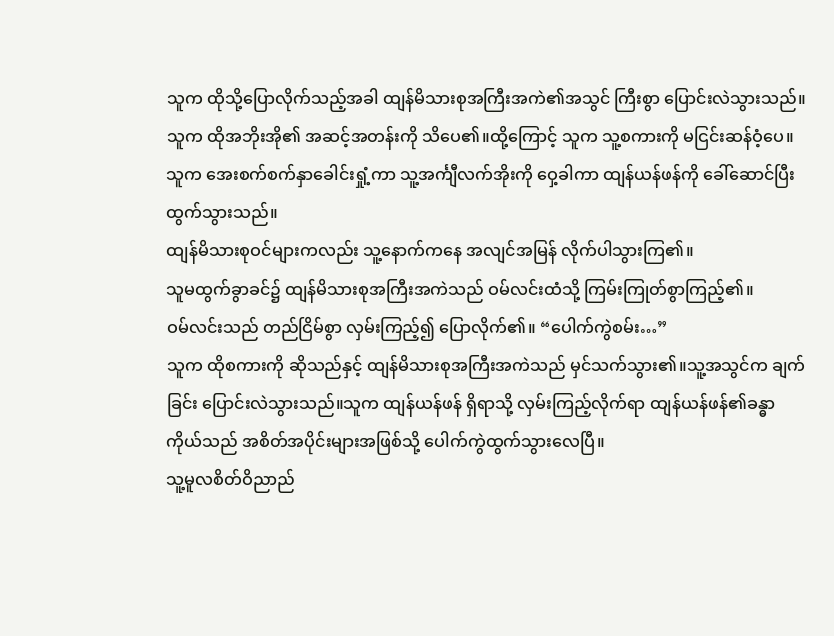သူက ထိုသို့ပြောလိုက်သည့်အခါ ထျန်မိသားစုအကြီးအကဲ၏အသွင် ကြီးစွာ ပြောင်းလဲသွားသည်။သူက ထိုအဘိုးအို၏ အဆင့်အတန်းကို သိပေ၏။ထို့ကြောင့် သူက သူ့စကားကို မငြင်းဆန်ဝံ့ပေ။သူက အေးစက်စက်နှာခေါင်းရှုံ့ကာ သူ့အင်္ကျီလက်အိုးကို ဝှေ့ခါကာ ထျန်ယန်ဖန်ကို ခေါ်ဆောင်ပြီး ထွက်သွားသည်။
ထျန်မိသားစုဝင်များကလည်း သူ့နောက်ကနေ အလျင်အမြန် လိုက်ပါသွားကြ၏။
သူမထွက်ခွာခင်၌ ထျန်မိသားစုအကြီးအကဲသည် ဝမ်လင်းထံသို့ ကြမ်းကြုတ်စွာကြည့်၏။
ဝမ်လင်းသည် တည်ငြိမ်စွာ လှမ်းကြည့်၍ ပြောလိုက်၏။ “ပေါက်ကွဲစမ်း…”
သူက ထိုစကားကို ဆိုသည်နှင့် ထျန်မိသားစုအကြီးအကဲသည် မှင်သက်သွား၏။သူ့အသွင်က ချက်ခြင်း ပြောင်းလဲသွားသည်။သူက ထျန်ယန်ဖန် ရှိရာသို့ လှမ်းကြည့်လိုက်ရာ ထျန်ယန်ဖန်၏ခန္ဓာကိုယ်သည် အစိတ်အပိုင်းများအဖြစ်သို့ ပေါက်ကွဲထွက်သွားလေပြီ။
သူ့မူလစိတ်ဝိညာည်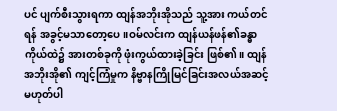ပင် ပျက်စီးသွားရကာ ထျန်အဘိုးအိုသည် သူ့အား ကယ်တင်ရန် အခွင့်မသာတော့ပေ။ဝမ်လင်းက ထျန်ယန်ဖန်၏ခန္ဓာကိုယ်ထဲ၌ အားတစ်ခုကို ဖုံးကွယ်ထားခဲ့ခြင်း ဖြစ်၏။ ထျန်အဘိုးအို၏ ကျင့်ကြံမှုက နိဗ္ဗာနကြိုမြင်ခြင်းအလယ်အဆင့် မဟုတ်ပါ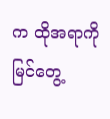က ထိုအရာကို မြင်တွေ့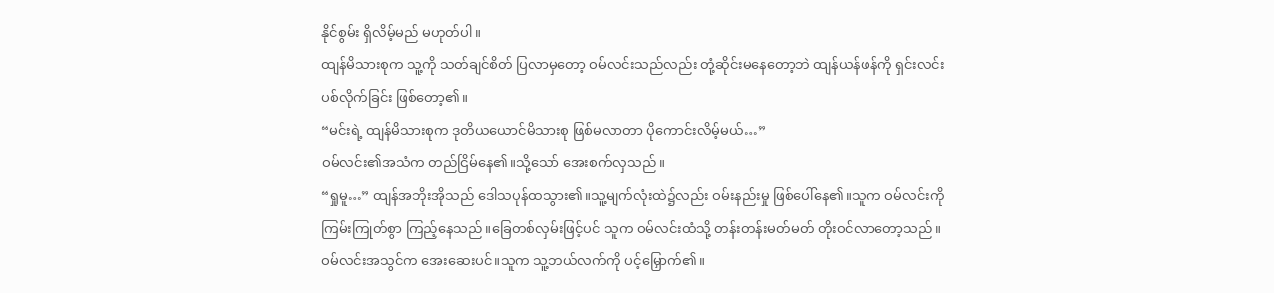နိုင်စွမ်း ရှိလိမ့်မည် မဟုတ်ပါ။
ထျန်မိသားစုက သူ့ကို သတ်ချင်စိတ် ပြလာမှတော့ ဝမ်လင်းသည်လည်း တုံ့ဆိုင်းမနေတော့ဘဲ ထျန်ယန်ဖန်ကို ရှင်းလင်းပစ်လိုက်ခြင်း ဖြစ်တော့၏။
“မင်းရဲ့ ထျန်မိသားစုက ဒုတိယယောင်မိသားစု ဖြစ်မလာတာ ပိုကောင်းလိမ့်မယ်…”
ဝမ်လင်း၏အသံက တည်ငြိမ်နေ၏။သို့သော် အေးစက်လှသည်။
“ရှုမူ…” ထျန်အဘိုးအိုသည် ဒေါသပုန်ထသွား၏။သူ့မျက်လုံးထဲ၌လည်း ဝမ်းနည်းမှု ဖြစ်ပေါ်နေ၏။သူက ဝမ်လင်းကို ကြမ်းကြုတ်စွာ ကြည့်နေသည်။ခြေတစ်လှမ်းဖြင့်ပင် သူက ဝမ်လင်းထံသို့ တန်းတန်းမတ်မတ် တိုးဝင်လာတော့သည်။
ဝမ်လင်းအသွင်က အေးဆေးပင်။သူက သူ့ဘယ်လက်ကို ပင့်မြှောက်၏။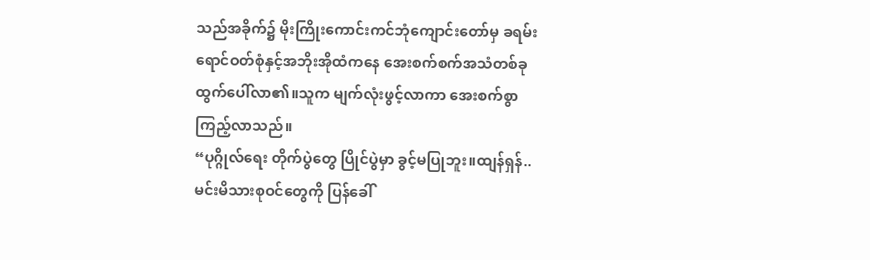သည်အခိုက်၌ မိုးကြိုးကောင်းကင်ဘုံကျောင်းတော်မှ ခရမ်းရောင်ဝတ်စုံနှင့်အဘိုးအိုထံကနေ အေးစက်စက်အသံတစ်ခု ထွက်ပေါ်လာ၏။သူက မျက်လုံးဖွင့်လာကာ အေးစက်စွာ ကြည့်လာသည်။
“ပုဂ္ဂိုလ်ရေး တိုက်ပွဲတွေ ပြိုင်ပွဲမှာ ခွင့်မပြုဘူး။ထျန်ရှန်..မင်းမိသားစုဝင်တွေကို ပြန်ခေါ်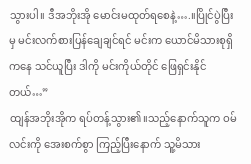သွားပါ။ ဒီအဘိုးအို မောင်းမထုတ်ရစေနဲ့….။ပြိုင်ပွဲပြီးမှ မင်းလက်စားပြန်ချေချင်ရင် မင်းက ယောင်မိသားစုရှိကနေ သင်ယူပြီး ဒါကို မင်းကိုယ်တိုင် ဖြေရှင်းနိုင်တယ်…”
ထျန်အဘိုးအိုက ရပ်တန့်သွား၏။သည့်နောက်သူက ဝမ်လင်းကို အေးစက်စွာ ကြည့်ပြီးနောက် သူ့မိသား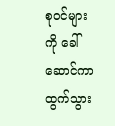စုဝင်များကို ခေါ်ဆောင်ကာ ထွက်သွား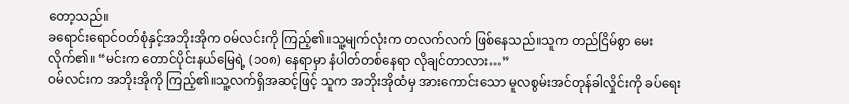တော့သည်။
ခရောင်းရောင်ဝတ်စုံနှင့်အဘိုးအိုက ဝမ်လင်းကို ကြည့်၏။သူ့မျက်လုံးက တလက်လက် ဖြစ်နေသည်။သူက တည်ငြိမ်စွာ မေးလိုက်၏။ “မင်းက တောင်ပိုင်းနယ်မြေရဲ့ (၁၀၈) နေရာမှာ နံပါတ်တစ်နေရာ လိုချင်တာလား…”
ဝမ်လင်းက အဘိုးအိုကို ကြည့်၏။သူ့လက်ရှိအဆင့်ဖြင့် သူက အဘိုးအိုထံမှ အားကောင်းသော မူလစွမ်းအင်တုန်ခါလှိုင်းကို ခပ်ရေး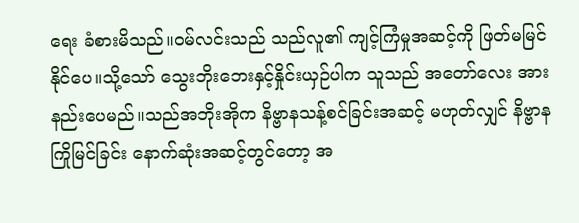ရေး ခံစားမိသည်။ဝမ်လင်းသည် သည်လူ၏ ကျင့်ကြံမှုအဆင့်ကို ဖြတ်မမြင်နိုင်ပေ။သို့သော် သွေးဘိုးဘေးနှင့်နှိုင်းယှဉ်ပါက သူသည် အတော်လေး အားနည်းပေမည်။သည်အဘိုးအိုက နိဗ္ဗာနသန့်စင်ခြင်းအဆင့် မဟုတ်လျှင် နိဗ္ဗာနကြိုမြင်ခြင်း နောက်ဆုံးအဆင့်တွင်တော့ အ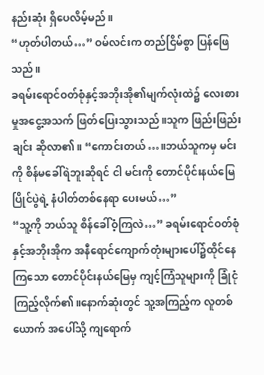နည်းဆုံး ရှိပေလိမ့်မည်။
“ဟုတ်ပါတယ်…” ဝမ်လင်းက တည်ငြိမ်စွာ ပြန်ဖြေသည်။
ခရမ်းရောင်ဝတ်စုံနှင့်အဘိုးအို၏မျက်လုံးထဲ၌ လေးစားမှုအငွေ့အသက် ဖြတ်ပြေးသွားသည်။သူက ဖြည်းဖြည်းချင်း ဆိုလာ၏။ “ကောင်းတယ်…။ဘယ်သူကမှ မင်းကို စိန်မခေါ်ရဲဘူးဆိုရင် ငါ မင်းကို တောင်ပိုင်းနယ်မြေ ပြိုင်ပွဲရဲ့ နံပါတ်တစ်နေရာ ပေးမယ်…”
“သူ့ကို ဘယ်သူ စိန်ခေါ်ဝံ့ကြလဲ…” ခရမ်းရောင်ဝတ်စုံနှင့်အဘိုးအိုက အနီရောင်ကျောက်တုံးများပေါ်၌ထိုင်နေကြသော တောင်ပိုင်းနယ်မြေမှ ကျင့်ကြံသူများကို ခြုံငုံကြည့်လိုက်၏။နောက်ဆုံးတွင် သူ့အကြည့်က လူတစ်ယောက် အပေါ်သို့ ကျရောက်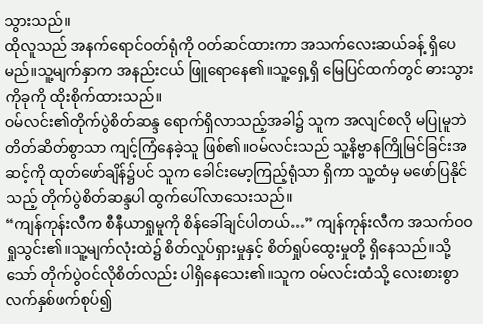သွားသည်။
ထိုလူသည် အနက်ရောင်ဝတ်ရုံကို ဝတ်ဆင်ထားကာ အသက်လေးဆယ်ခန့် ရှိပေမည်။သူ့မျက်နှာက အနည်းငယ် ဖြူရောနေ၏။သူ့ရှေ့ရှိ မြေပြင်ထက်တွင် ဓားသွားကိုခုကို ထိုးစိုက်ထားသည်။
ဝမ်လင်း၏တိုက်ပွဲစိတ်ဆန္ဒ ရောက်ရှိလာသည့်အခါ၌ သူက အလျင်စလို မပြုမူဘဲ တိတ်ဆိတ်စွာသာ ကျင့်ကြံနေခဲ့သူ ဖြစ်၏။ဝမ်လင်းသည် သူ့နိဗ္ဗာနကြိုမြင်ခြင်းအဆင့်ကို ထုတ်ဖော်ချိန်၌ပင် သူက ခေါင်းမော့ကြည့်ရုံသာ ရှိကာ သူ့ထံမှ မဖော်ပြနိုင်သည့် တိုက်ပွဲစိတ်ဆန္ဒပါ ထွက်ပေါ်လာသေးသည်။
“ကျန်ကုန်းလီက စီနီယာရှုမူကို စိန်ခေါ်ချင်ပါတယ်…” ကျန်ကုန်းလီက အသက်ဝဝရှုသွင်း၏။သူ့မျက်လုံးထဲ၌ စိတ်လှုပ်ရှားမှုနှင့် စိတ်ရှုပ်ထွေးမှုတို့ ရှိနေသည်။သို့သော် တိုက်ပွဲဝင်လိုစိတ်လည်း ပါရှိနေသေး၏။သူက ဝမ်လင်းထံသို့ လေးစားစွာ လက်နှစ်ဖက်စုပ်၍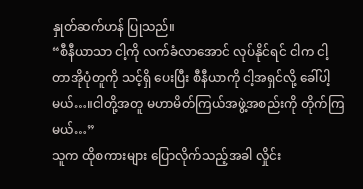နှုတ်ဆက်ဟန် ပြုသည်။
“စီနီယာသာ ငါ့ကို လက်ခံလာအောင် လုပ်နိုင်ရင် ငါက ငါ့တာအိုပုံတူကို သင့်ရှိ ပေးပြီး စီနီယာကို ငါ့အရှင်လို့ ခေါ်ပါ့မယ်…။ငါတို့အတူ မဟာမိတ်ကြယ်အဖွဲ့အစည်းကို တိုက်ကြမယ်…”
သူက ထိုစကားများ ပြောလိုက်သည့်အခါ လှိုင်း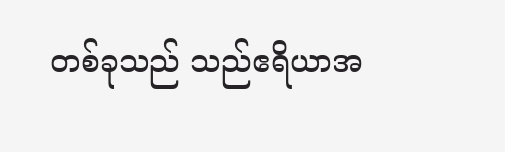တစ်ခုသည် သည်ဧရိယာအ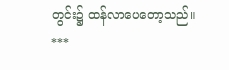တွင်း၌ ထန်လာပေတော့သည်။
***